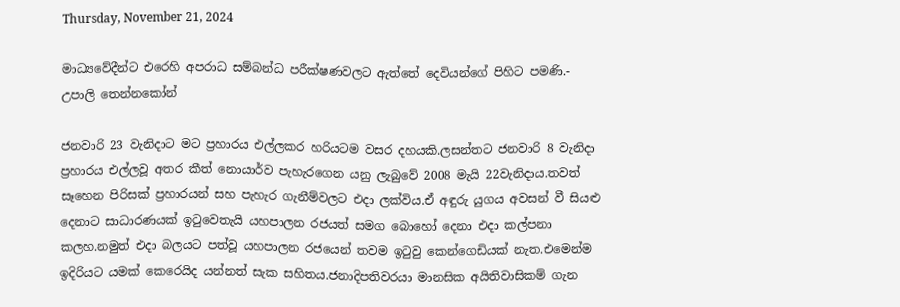Thursday, November 21, 2024

මාධ්‍යවේදීන්ට එරෙහි අපරාධ සම්බන්ධ පරීක්ෂණවලට ඇත්තේ දෙවියන්ගේ පිහිට පමණි.- උපාලි ‌තෙන්නකෝන්

ජනවාරි 23 වැනිදාට මට ප්‍රහාරය එල්ලකර හරියටම වසර දහයකි.ලසන්තට ජනවාරි 8 වැනිදා ප්‍රහාරය එල්ලවූ අතර කීත් නොයාර්ව පැහැරගෙන යනු ලැබුවේ 2008 මැයි 22වැනිදාය.තවත් සෑහෙන පිරිසක් ප්‍රහාරයන් සහ පැහැර ගැනීම්වලට එදා ලක්විය.ඒ අඳුරු යුගය අවසන් වී සියළු දෙනාට සාධාරණයක් ඉටුවෙතැයි යහපාලන රජයත් සමග බොහෝ දෙනා එදා කල්පනා කලහ.නමුත් එදා බලයට පත්වූ යහපාලන රජයෙන් තවම ඉටුවු කෙන්ගෙඩියක් නැත.එමෙන්ම ඉදිරියට යමක් කෙරෙයිද යන්නත් සැක සහිතය.ජනාදිපතිවරයා මානසික අයිතිවාසිකම් ගැන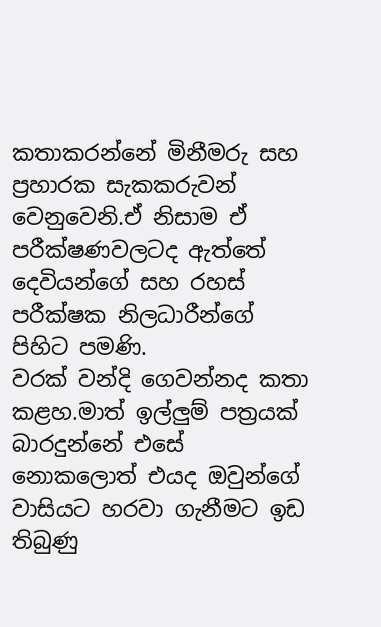කතාකරන්නේ මිනීමරු සහ ප්‍රහාරක සැකකරුවන් වෙනුවෙනි.ඒ නිසාම ඒ පරීක්ෂණවලටද ඇත්තේ දෙවියන්ගේ සහ රහස් පරීක්ෂක නිලධාරීන්ගේ පිහිට පමණි.
වරක් වන්දි ගෙවන්නද කතා කළහ.මාත් ඉල්ලුම් පත්‍රයක් බාරදුන්නේ එසේ නොකලොත් එයද ඔවුන්ගේ වාසියට හරවා ගැනීමට ඉඩ තිබුණු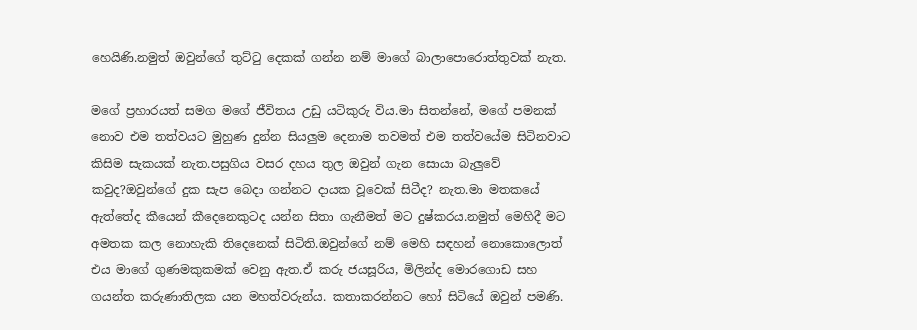හෙයිණි.නමුත් ඔවුන්ගේ තුට්ටු දෙකක් ගන්න නම් මාගේ බාලාපොරොත්තුවක් නැත.

මගේ ප්‍රහාරයත් සමග මගේ ජීවිතය උඩු යටිකුරු විය.මා සිතන්නේ, මගේ පමනක් නොව එම තත්වයට මුහුණ දුන්න සියලුම දෙනාම තවමත් එම තත්වයේම සිටිනවාට කිසිම සැකයක් නැත.පසුගිය වසර දහය තුල ඔවුන් ගැන සොයා බැලුවේ කවුද?ඔවුන්ගේ දුක සැප බෙදා ගන්නට දායක වූවෙක් සිටීද? නැත.මා මතකයේ ඇත්තේද කීයෙන් කීදෙනෙකුටද යන්න සිතා ගැනීමත් මට දුෂ්කරය.නමුත් මෙහිදී මට අමතක කල නොහැකි තිදෙනෙක් සිටිති.ඔවුන්ගේ නම් මෙහි සඳහන් නොකොලොත් එය මාගේ ගුණමකුකමක් වෙනු ඇත.ඒ කරු ජයසූරිය, මිලින්ද මොරගොඩ සහ ගයන්ත කරුණාතිලක යන මහත්වරුන්ය. කතාකරන්නට හෝ සිටියේ ඔවුන් පමණි.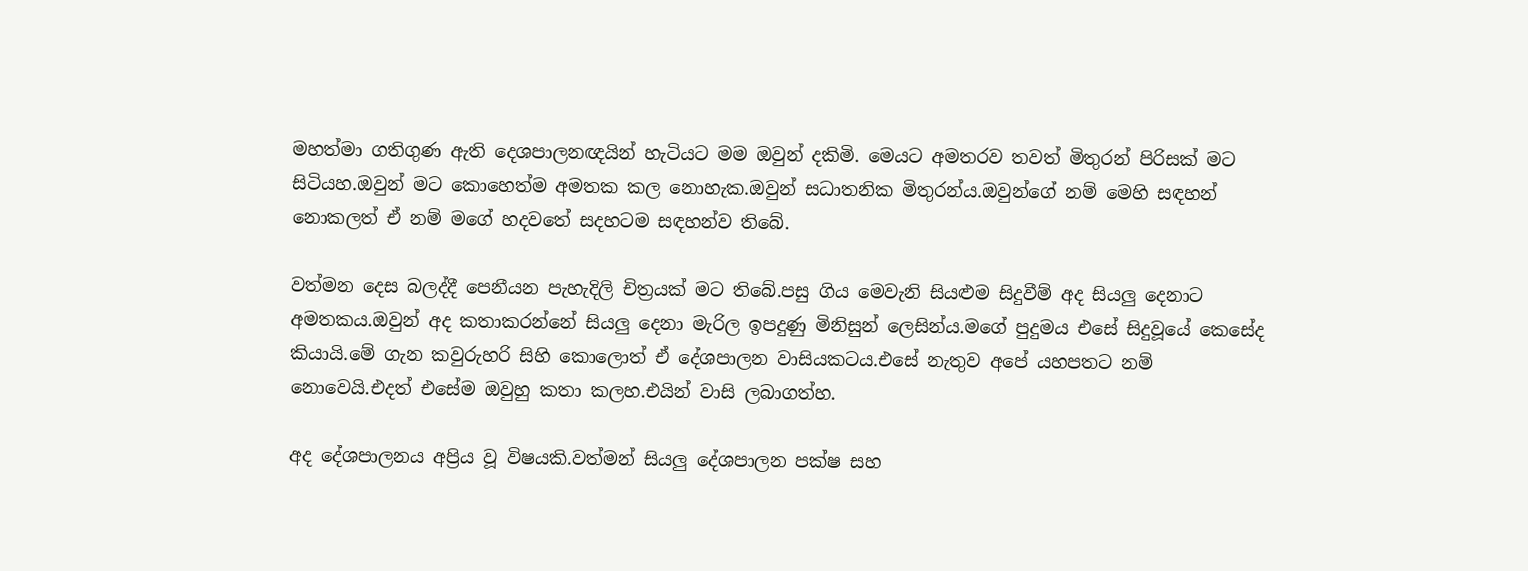මහත්මා ගතිගුණ ඇති දෙශපාලනඥයින් හැටියට මම ඔවුන් දකිමි. මෙයට අමතරව තවත් මිතුරන් පිරිසක් මට සිටියහ.ඔවුන් මට කොහෙත්ම අමතක කල නොහැක.ඔවුන් සධාතනික මිතුරන්ය.ඔවුන්ගේ නම් මෙහි සඳහන් නොකලත් ඒ නම් මගේ හදවතේ සදහටම සඳහන්ව තිබේ.

වත්මන දෙස බලද්දී පෙනීයන පැහැදිලි චිත්‍රයක් මට තිබේ.පසු ගිය මෙවැනි සියළුම සිදුවීම් අද සියලු දෙනාට අමතකය.ඔවුන් අද කතාකරන්නේ සියලු දෙනා මැරිල ඉපදුණු මිනිසුන් ලෙසින්ය.මගේ පුදුමය එසේ සිදුවූයේ කෙසේද කියායි.මේ ගැන කවුරුහරි සිහි කොලොත් ඒ දේශපාලන වාසියකටය.එසේ නැතුව අපේ යහපතට නම් නොවෙයි.එදත් එසේම ඔවුහු කතා කලහ.එයින් වාසි ලබාගත්හ.

අද දේශපාලනය අප්‍රිය වූ විෂයකි.වත්මන් සියලු දේශපාලන පක්ෂ සහ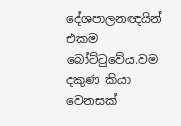දේශපාලනඥයින් එකම බෝට්ටුවේය.වම දකුණ කියා වෙනසක්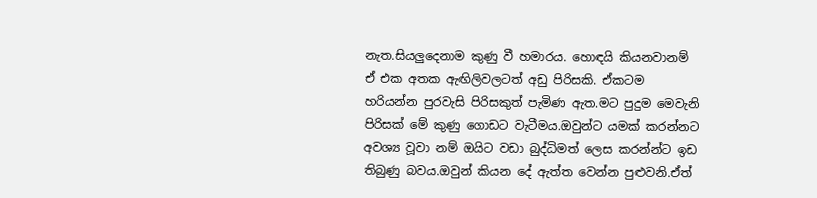නැත.සියලුදෙනාම කුණු වී හමාරය. හොඳයි කියනවානම් ඒ එක අතක ඇඟිලිවලටත් අඩු පිරිසකි. ඒකටම හරියන්න පුරවැසි පිරිසකුත් පැමිණ ඇත.මට පුදුම මෙවැනි පිරිසක් මේ කුණු ගොඩට වැටීමය.ඔවුන්ට යමක් කරන්නට අවශ්‍ය වූවා නම් ඔයිට වඩා බුද්ධිමත් ලෙස කරන්න්ට ඉඩ තිබුණු බවය.ඔවුන් කියන දේ ඇත්ත වෙන්න පුළුවනි.ඒත්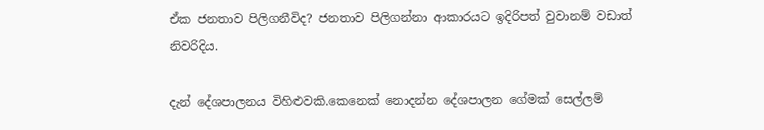ඒක ජනතාව පිලිගනීවිද? ජනතාව පිලිගන්නා ආකාරයට ඉදිරිපත් වුවානම් වඩාත් නිවරිදිය.

දැන් දේශපාලනය විහිළුවකි.කෙනෙක් නොදන්න දේශපාලන ගේමක් සෙල්ලම්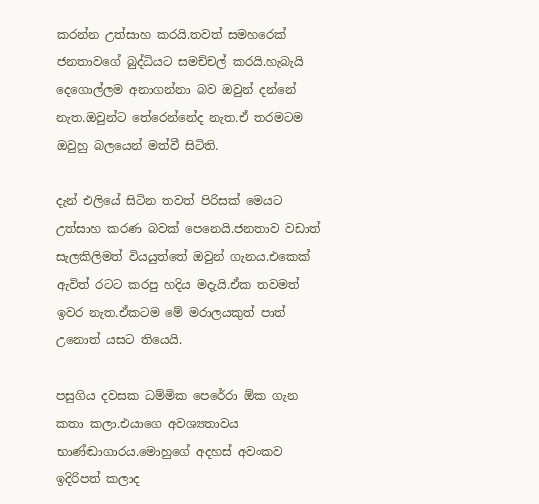කරන්න උත්සාහ කරයි.තවත් සමහරෙක් ජනතාවගේ බුද්ධියට සමච්චල් කරයි.හැබැයි දෙගොල්ලම අනාගන්නා බව ඔවුන් දන්නේ නැත.ඔවුන්ට තේරෙන්නේද නැත.ඒ තරමටම ඔවුහු බලයෙන් මත්වී සිටිති.

දැන් එලියේ සිටින තවත් පිරිසක් මෙයට උත්සාහ කරණ බවක් පෙනෙයි.ජනතාව වඩාත් සැලකිලිමත් වියයුත්තේ ඔවුන් ගැනය.එකෙක් ඇවිත් රටට කරපු හදිය මදැයි.ඒක තවමත් ඉවර නැත.ඒකටම මේ මරාලයකුත් පාත් උනොත් යසට තියෙයි.

පසුගිය දවසක ධම්මික පෙරේරා ඕක ගැන කතා කලා.එයාගෙ අවශ්‍යතාවය භාණ්ඬාගාරය.මොහුගේ අදහස් අවංකව ඉදිරිපත් කලාද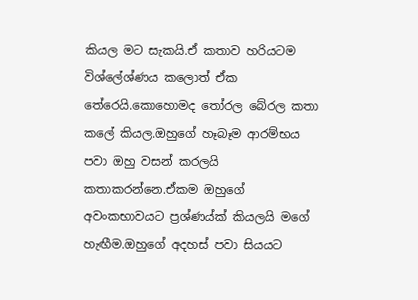කියල මට සැකයි.ඒ කතාව හරියටම විශ්ලේශ්ණය කලොත් ඒක තේරෙයි.කොහොමද තෝරල බේරල කතා කලේ කියල.ඔහුගේ හෑබෑම ආරම්භය පවා ඔහු වසන් කරලයි කතාකරන්නෙ.ඒකම ඔහුගේ අවංකභාවයට ප්‍රශ්ණය්ක් කියලයි මගේ හැඟීම.ඔහුගේ අදහස් පවා සියයට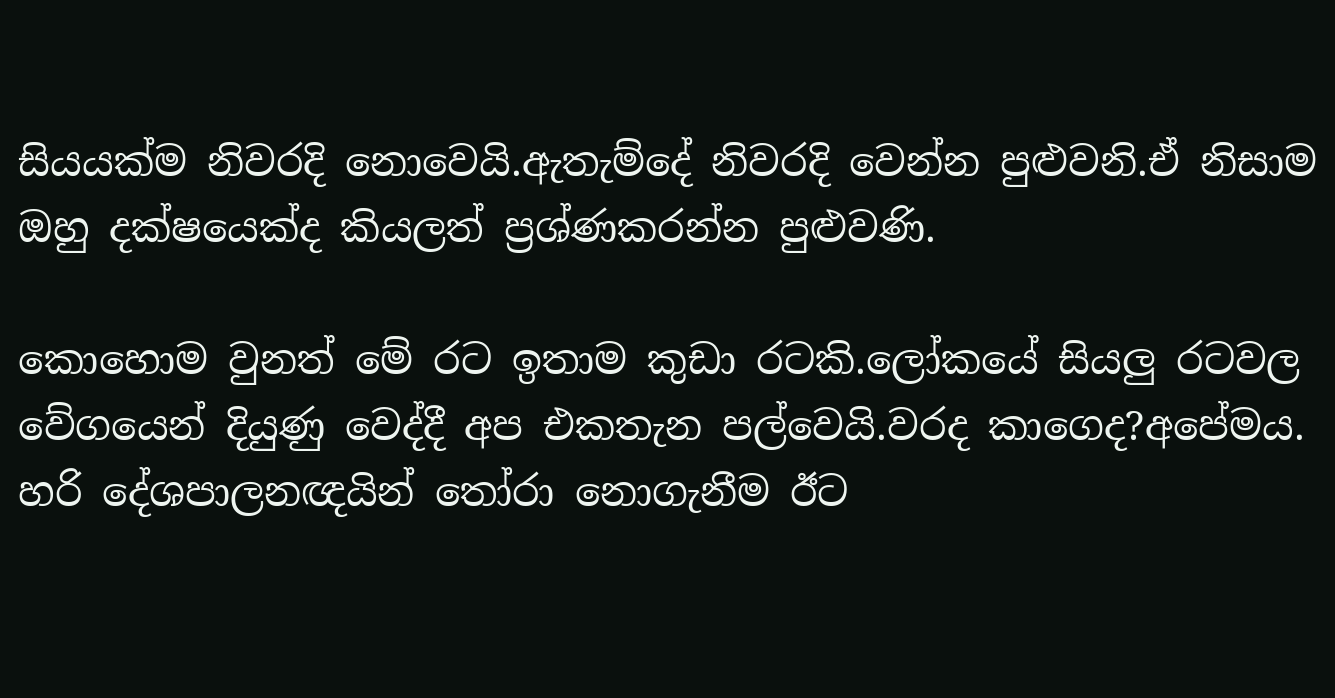සියයක්ම නිවරදි නොවෙයි.ඇතැම්දේ නිවරදි වෙන්න පුළුවනි.ඒ නිසාම ඔහු දක්ෂයෙක්ද කියලත් ප්‍රශ්ණකරන්න පුළුවණි.

කොහොම වුනත් මේ රට ඉතාම කුඩා රටකි.ලෝකයේ සියලු රටවල වේගයෙන් දියුණු වෙද්දී අප එකතැන පල්වෙයි.වරද කාගෙද?අපේමය. හරි දේශපාලනඥයින් තෝරා නොගැනීම ඊට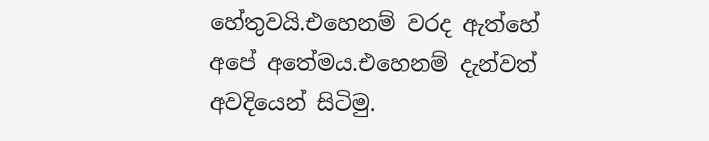හේතුවයි.එහෙනම් වරද ඇත්හේ අපේ අතේමය.එහෙනම් දැන්වත් අවදියෙන් සිටිමු.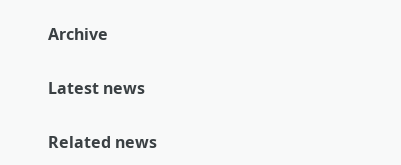Archive

Latest news

Related news